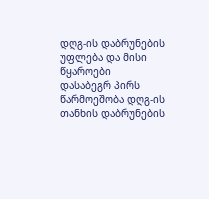დღგ-ის დაბრუნების უფლება და მისი წყაროები
დასაბეგრ პირს წარმოეშობა დღგ-ის თანხის დაბრუნების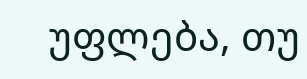უფლება, თუ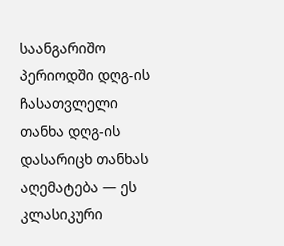საანგარიშო პერიოდში დღგ-ის ჩასათვლელი თანხა დღგ-ის დასარიცხ თანხას აღემატება — ეს კლასიკური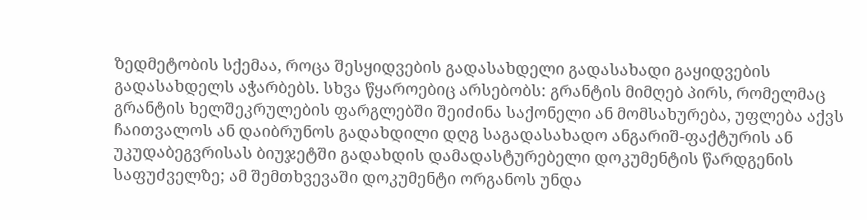ზედმეტობის სქემაა, როცა შესყიდვების გადასახდელი გადასახადი გაყიდვების გადასახდელს აჭარბებს. სხვა წყაროებიც არსებობს: გრანტის მიმღებ პირს, რომელმაც გრანტის ხელშეკრულების ფარგლებში შეიძინა საქონელი ან მომსახურება, უფლება აქვს ჩაითვალოს ან დაიბრუნოს გადახდილი დღგ საგადასახადო ანგარიშ-ფაქტურის ან უკუდაბეგვრისას ბიუჯეტში გადახდის დამადასტურებელი დოკუმენტის წარდგენის საფუძველზე; ამ შემთხვევაში დოკუმენტი ორგანოს უნდა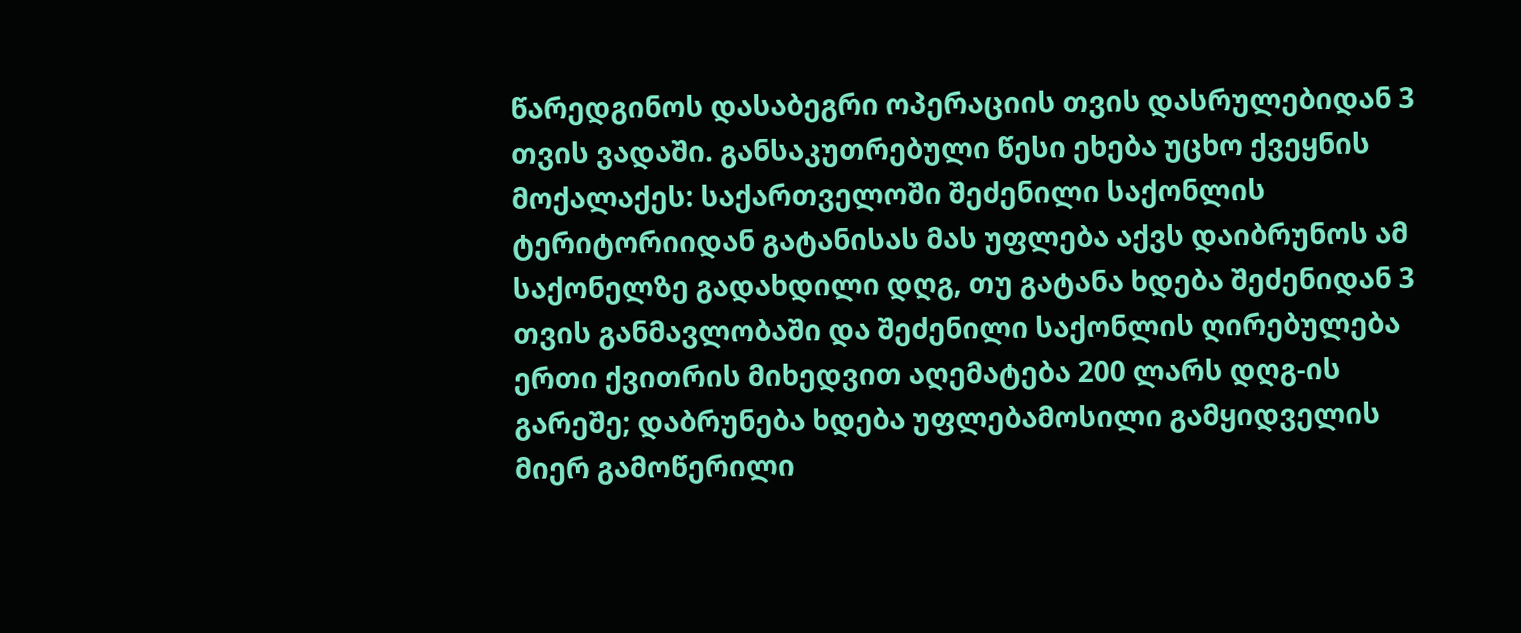წარედგინოს დასაბეგრი ოპერაციის თვის დასრულებიდან 3 თვის ვადაში. განსაკუთრებული წესი ეხება უცხო ქვეყნის მოქალაქეს: საქართველოში შეძენილი საქონლის ტერიტორიიდან გატანისას მას უფლება აქვს დაიბრუნოს ამ საქონელზე გადახდილი დღგ, თუ გატანა ხდება შეძენიდან 3 თვის განმავლობაში და შეძენილი საქონლის ღირებულება ერთი ქვითრის მიხედვით აღემატება 200 ლარს დღგ-ის გარეშე; დაბრუნება ხდება უფლებამოსილი გამყიდველის მიერ გამოწერილი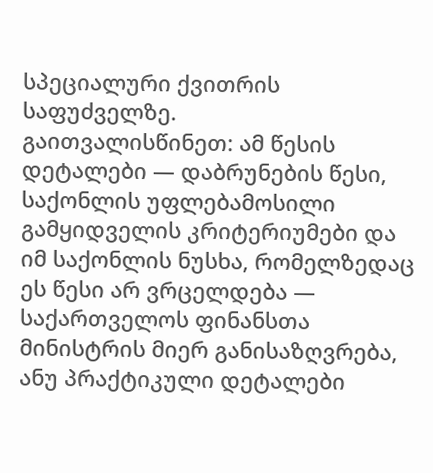სპეციალური ქვითრის საფუძველზე.
გაითვალისწინეთ: ამ წესის დეტალები — დაბრუნების წესი, საქონლის უფლებამოსილი გამყიდველის კრიტერიუმები და იმ საქონლის ნუსხა, რომელზედაც ეს წესი არ ვრცელდება — საქართველოს ფინანსთა მინისტრის მიერ განისაზღვრება, ანუ პრაქტიკული დეტალები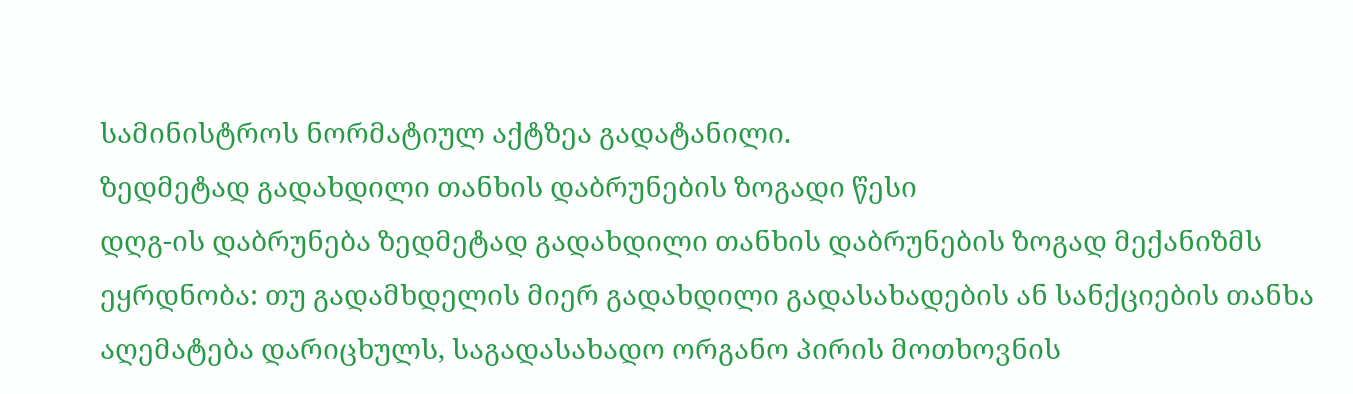სამინისტროს ნორმატიულ აქტზეა გადატანილი.
ზედმეტად გადახდილი თანხის დაბრუნების ზოგადი წესი
დღგ-ის დაბრუნება ზედმეტად გადახდილი თანხის დაბრუნების ზოგად მექანიზმს ეყრდნობა: თუ გადამხდელის მიერ გადახდილი გადასახადების ან სანქციების თანხა აღემატება დარიცხულს, საგადასახადო ორგანო პირის მოთხოვნის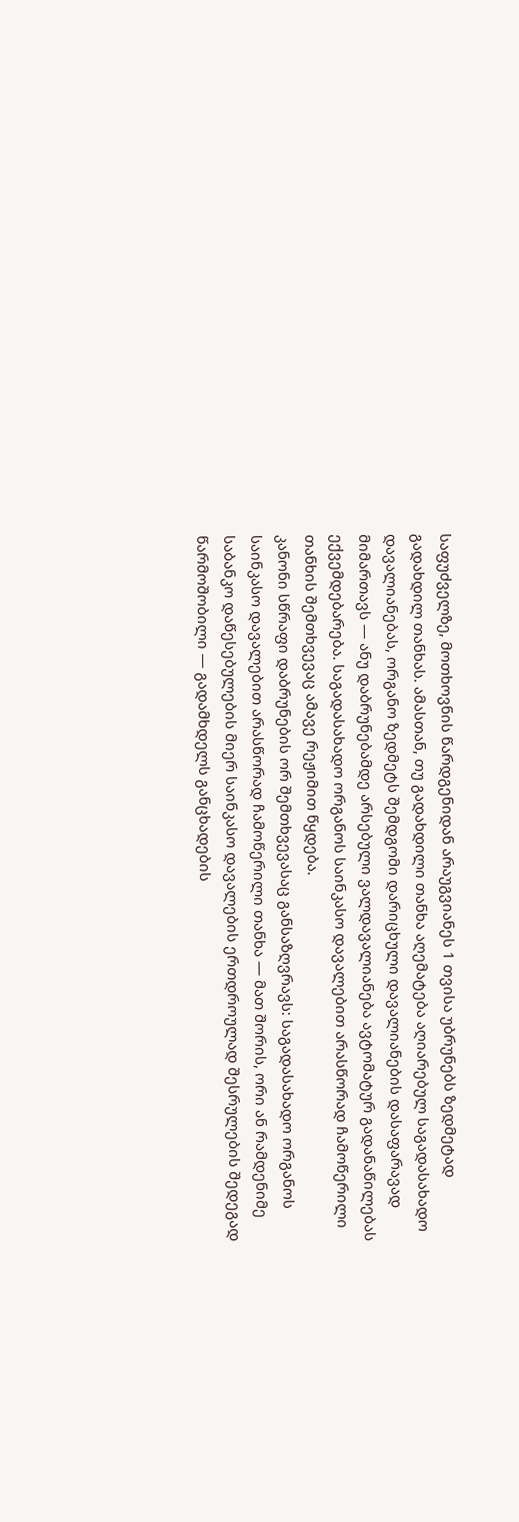საფუძველზე, მოთხოვნის წარდგენიდან არაუგვიანეს 1 თვისა უბრუნებს ზედმეტად გადახდილ თანხას. ამასთან, თუ გადახდილი თანხა აღემატება აღიარებულ საგადასახადო დავალიანებას, ორგანო ზედმეტს შემდგომი დარიცხული დავალიანების დასაფარავად მიმართავს — ანუ დაბრუნებამდე არსებული ვალდავალიანება ავტომატურ გადანაწილებას ექვემდებარება. საგადასახადო ორგანოს საინკასო დავალებით არასწორად ჩამოწერილი თანხის შემთხვევაც ამავე რეჟიმით წყდება.
კანონი სწრაფი დაბრუნების ორ შემთხვევასაც განსაზღვრავს: საგადასახადო ორგანოს საინკასო დავალებით არასწორად ჩამოწერილი თანხა — მათ შორის, ორი ან რამდენიმე საბანკო დაწესებულების მიერ საინკასო დავალების ერთდროულად შესრულების შედეგად წარმოშობილი — გადამხდელს განცხადების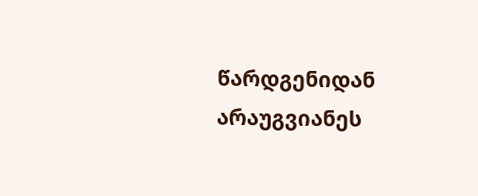წარდგენიდან არაუგვიანეს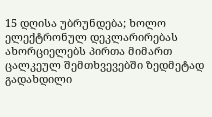15 დღისა უბრუნდება; ხოლო ელექტრონულ დეკლარირებას ახორციელებს პირთა მიმართ ცალკეულ შემთხვევებში ზედმეტად გადახდილი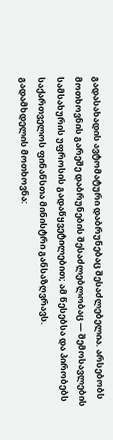გადასახადის ავტომატური დაბრუნებაც შესაძლებელია. არსებობს მოთხოვნის გარეშე დაბრუნების შესაძლებლობაც — შემოსავლების სამსახურის უფროსის გადაწყვეტილებით; ამ წესებსა და პირობებს საქართველოს ფინანსთა მინისტრი განსაზღვრავს.
გადამხდელის მოთხოვნა: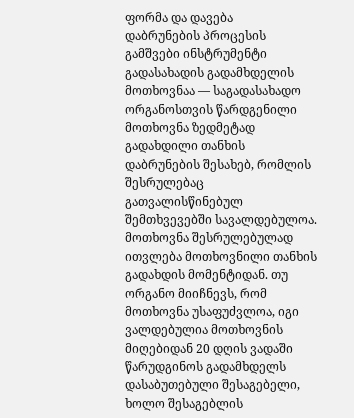ფორმა და დავება
დაბრუნების პროცესის გამშვები ინსტრუმენტი გადასახადის გადამხდელის მოთხოვნაა — საგადასახადო ორგანოსთვის წარდგენილი მოთხოვნა ზედმეტად გადახდილი თანხის დაბრუნების შესახებ, რომლის შესრულებაც გათვალისწინებულ შემთხვევებში სავალდებულოა. მოთხოვნა შესრულებულად ითვლება მოთხოვნილი თანხის გადახდის მომენტიდან. თუ ორგანო მიიჩნევს, რომ მოთხოვნა უსაფუძვლოა, იგი ვალდებულია მოთხოვნის მიღებიდან 20 დღის ვადაში წარუდგინოს გადამხდელს დასაბუთებული შესაგებელი, ხოლო შესაგებლის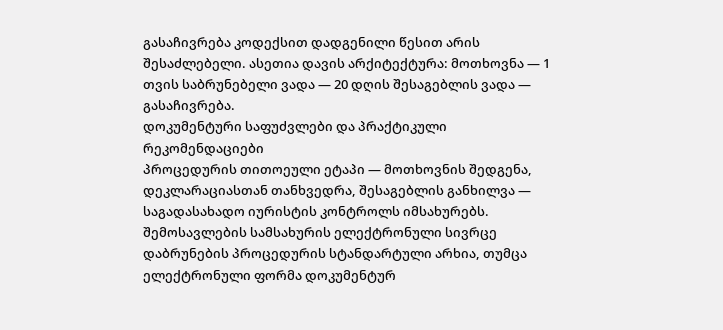გასაჩივრება კოდექსით დადგენილი წესით არის შესაძლებელი. ასეთია დავის არქიტექტურა: მოთხოვნა — 1 თვის საბრუნებელი ვადა — 20 დღის შესაგებლის ვადა — გასაჩივრება.
დოკუმენტური საფუძვლები და პრაქტიკული რეკომენდაციები
პროცედურის თითოეული ეტაპი — მოთხოვნის შედგენა, დეკლარაციასთან თანხვედრა, შესაგებლის განხილვა — საგადასახადო იურისტის კონტროლს იმსახურებს. შემოსავლების სამსახურის ელექტრონული სივრცე დაბრუნების პროცედურის სტანდარტული არხია, თუმცა ელექტრონული ფორმა დოკუმენტურ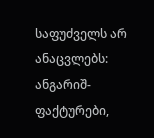საფუძველს არ ანაცვლებს: ანგარიშ-ფაქტურები,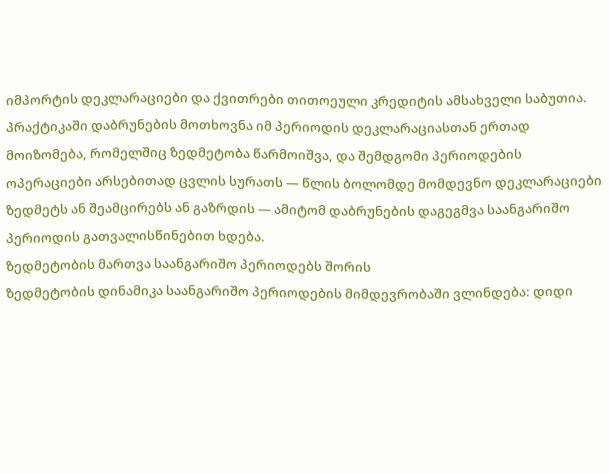იმპორტის დეკლარაციები და ქვითრები თითოეული კრედიტის ამსახველი საბუთია. პრაქტიკაში დაბრუნების მოთხოვნა იმ პერიოდის დეკლარაციასთან ერთად მოიზომება, რომელშიც ზედმეტობა წარმოიშვა, და შემდგომი პერიოდების ოპერაციები არსებითად ცვლის სურათს — წლის ბოლომდე მომდევნო დეკლარაციები ზედმეტს ან შეამცირებს ან გაზრდის — ამიტომ დაბრუნების დაგეგმვა საანგარიშო პერიოდის გათვალისწინებით ხდება.
ზედმეტობის მართვა საანგარიშო პერიოდებს შორის
ზედმეტობის დინამიკა საანგარიშო პერიოდების მიმდევრობაში ვლინდება: დიდი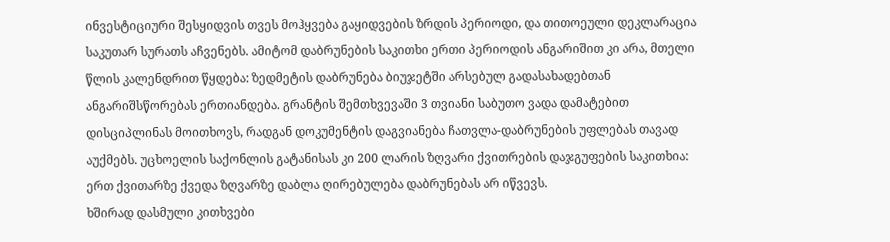ინვესტიციური შესყიდვის თვეს მოჰყვება გაყიდვების ზრდის პერიოდი, და თითოეული დეკლარაცია საკუთარ სურათს აჩვენებს. ამიტომ დაბრუნების საკითხი ერთი პერიოდის ანგარიშით კი არა, მთელი წლის კალენდრით წყდება: ზედმეტის დაბრუნება ბიუჯეტში არსებულ გადასახადებთან ანგარიშსწორებას ერთიანდება. გრანტის შემთხვევაში 3 თვიანი საბუთო ვადა დამატებით დისციპლინას მოითხოვს, რადგან დოკუმენტის დაგვიანება ჩათვლა-დაბრუნების უფლებას თავად აუქმებს. უცხოელის საქონლის გატანისას კი 200 ლარის ზღვარი ქვითრების დაჯგუფების საკითხია: ერთ ქვითარზე ქვედა ზღვარზე დაბლა ღირებულება დაბრუნებას არ იწვევს.
ხშირად დასმული კითხვები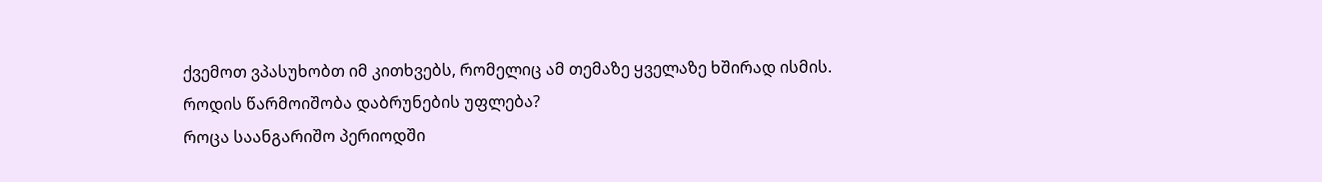ქვემოთ ვპასუხობთ იმ კითხვებს, რომელიც ამ თემაზე ყველაზე ხშირად ისმის.
როდის წარმოიშობა დაბრუნების უფლება?
როცა საანგარიშო პერიოდში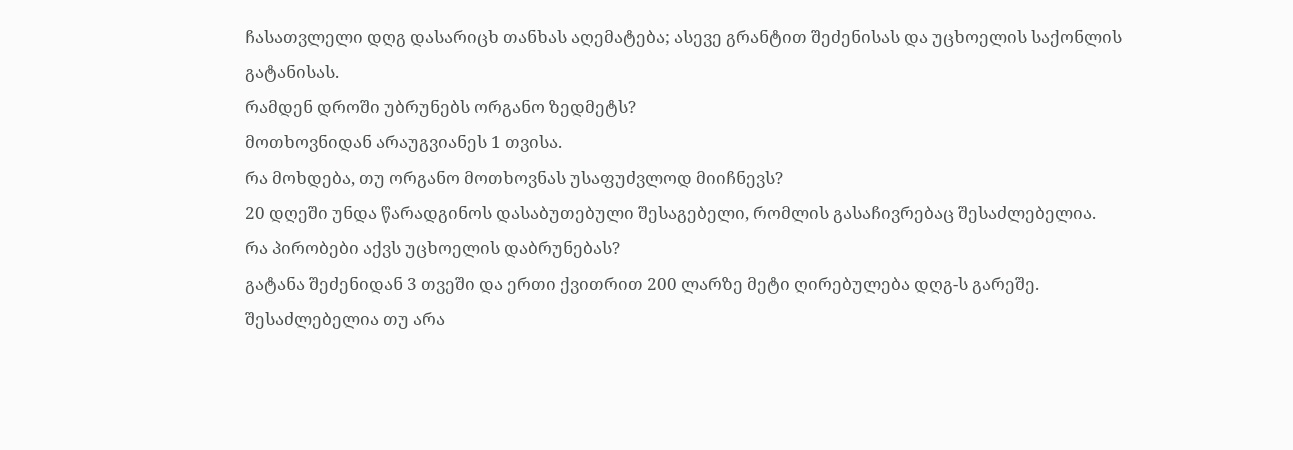ჩასათვლელი დღგ დასარიცხ თანხას აღემატება; ასევე გრანტით შეძენისას და უცხოელის საქონლის გატანისას.
რამდენ დროში უბრუნებს ორგანო ზედმეტს?
მოთხოვნიდან არაუგვიანეს 1 თვისა.
რა მოხდება, თუ ორგანო მოთხოვნას უსაფუძვლოდ მიიჩნევს?
20 დღეში უნდა წარადგინოს დასაბუთებული შესაგებელი, რომლის გასაჩივრებაც შესაძლებელია.
რა პირობები აქვს უცხოელის დაბრუნებას?
გატანა შეძენიდან 3 თვეში და ერთი ქვითრით 200 ლარზე მეტი ღირებულება დღგ-ს გარეშე.
შესაძლებელია თუ არა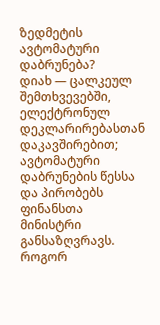ზედმეტის ავტომატური დაბრუნება?
დიახ — ცალკეულ შემთხვევებში, ელექტრონულ დეკლარირებასთან დაკავშირებით; ავტომატური დაბრუნების წესსა და პირობებს ფინანსთა მინისტრი განსაზღვრავს.
როგორ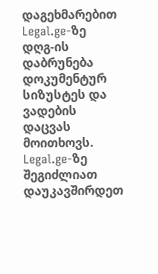დაგეხმარებით Legal.ge-ზე
დღგ-ის დაბრუნება დოკუმენტურ სიზუსტეს და ვადების დაცვას მოითხოვს. Legal.ge-ზე შეგიძლიათ დაუკავშირდეთ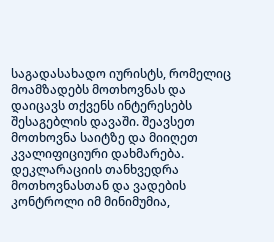საგადასახადო იურისტს, რომელიც მოამზადებს მოთხოვნას და დაიცავს თქვენს ინტერესებს შესაგებლის დავაში. შეავსეთ მოთხოვნა საიტზე და მიიღეთ კვალიფიციური დახმარება. დეკლარაციის თანხვედრა მოთხოვნასთან და ვადების კონტროლი იმ მინიმუმია,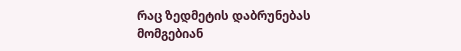რაც ზედმეტის დაბრუნებას მომგებიან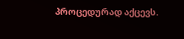პროცედურად აქცევს.